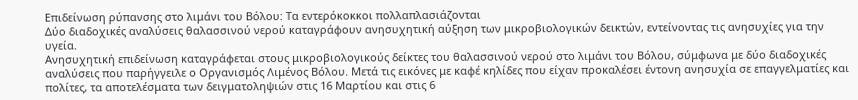Επιδείνωση ρύπανσης στο λιμάνι του Βόλου: Τα εντερόκοκκοι πολλαπλασιάζονται
Δύο διαδοχικές αναλύσεις θαλασσινού νερού καταγράφουν ανησυχητική αύξηση των μικροβιολογικών δεικτών, εντείνοντας τις ανησυχίες για την υγεία.
Ανησυχητική επιδείνωση καταγράφεται στους μικροβιολογικούς δείκτες του θαλασσινού νερού στο λιμάνι του Βόλου, σύμφωνα με δύο διαδοχικές αναλύσεις που παρήγγειλε ο Οργανισμός Λιμένος Βόλου. Μετά τις εικόνες με καφέ κηλίδες που είχαν προκαλέσει έντονη ανησυχία σε επαγγελματίες και πολίτες, τα αποτελέσματα των δειγματοληψιών στις 16 Μαρτίου και στις 6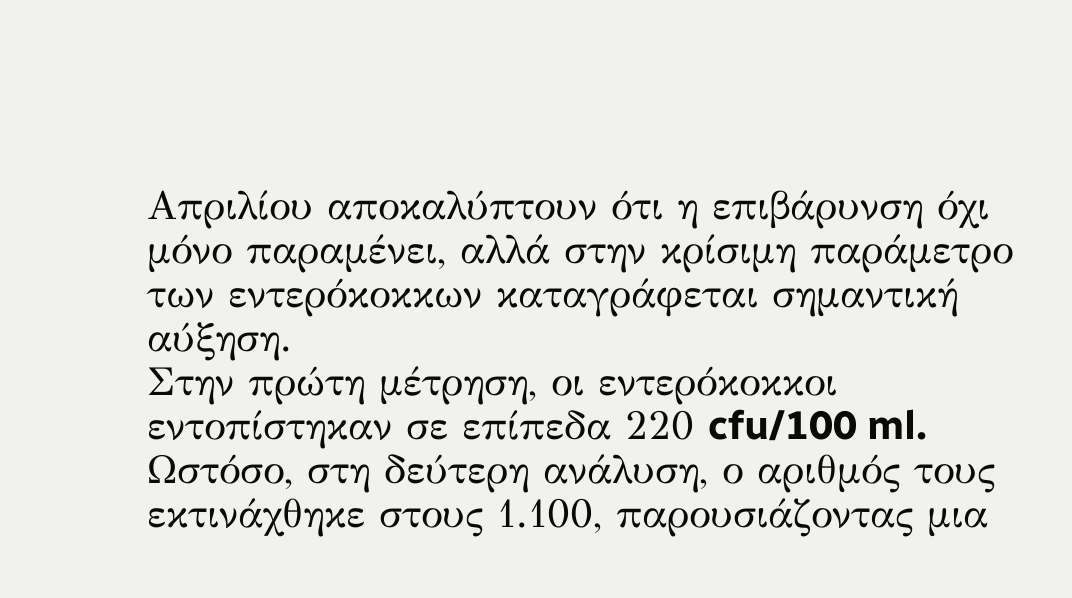Απριλίου αποκαλύπτουν ότι η επιβάρυνση όχι μόνο παραμένει, αλλά στην κρίσιμη παράμετρο των εντερόκοκκων καταγράφεται σημαντική αύξηση.
Στην πρώτη μέτρηση, οι εντερόκοκκοι εντοπίστηκαν σε επίπεδα 220 cfu/100 ml. Ωστόσο, στη δεύτερη ανάλυση, ο αριθμός τους εκτινάχθηκε στους 1.100, παρουσιάζοντας μια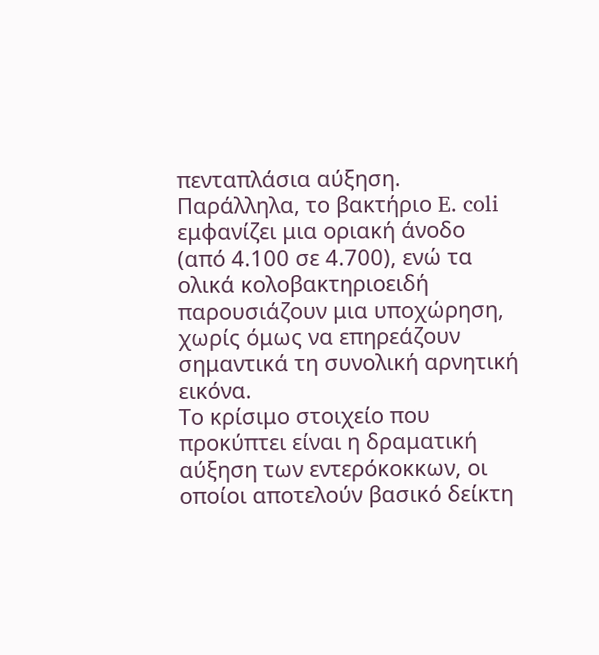πενταπλάσια αύξηση. Παράλληλα, το βακτήριο E. coli εμφανίζει μια οριακή άνοδο (από 4.100 σε 4.700), ενώ τα ολικά κολοβακτηριοειδή παρουσιάζουν μια υποχώρηση, χωρίς όμως να επηρεάζουν σημαντικά τη συνολική αρνητική εικόνα.
Το κρίσιμο στοιχείο που προκύπτει είναι η δραματική αύξηση των εντερόκοκκων, οι οποίοι αποτελούν βασικό δείκτη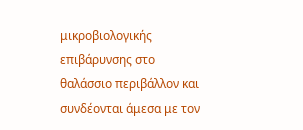μικροβιολογικής επιβάρυνσης στο θαλάσσιο περιβάλλον και συνδέονται άμεσα με τον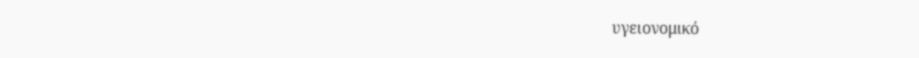υγειονομικό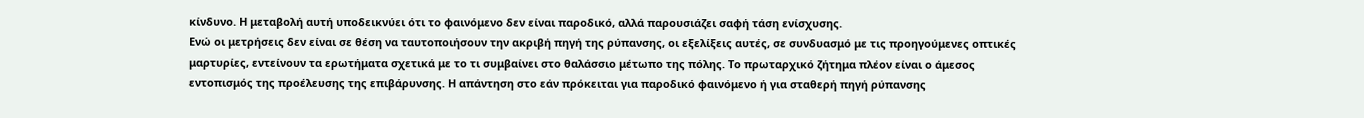κίνδυνο. Η μεταβολή αυτή υποδεικνύει ότι το φαινόμενο δεν είναι παροδικό, αλλά παρουσιάζει σαφή τάση ενίσχυσης.
Ενώ οι μετρήσεις δεν είναι σε θέση να ταυτοποιήσουν την ακριβή πηγή της ρύπανσης, οι εξελίξεις αυτές, σε συνδυασμό με τις προηγούμενες οπτικές μαρτυρίες, εντείνουν τα ερωτήματα σχετικά με το τι συμβαίνει στο θαλάσσιο μέτωπο της πόλης. Το πρωταρχικό ζήτημα πλέον είναι ο άμεσος εντοπισμός της προέλευσης της επιβάρυνσης. Η απάντηση στο εάν πρόκειται για παροδικό φαινόμενο ή για σταθερή πηγή ρύπανσης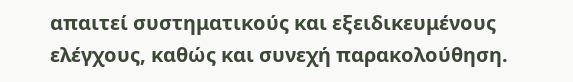απαιτεί συστηματικούς και εξειδικευμένους ελέγχους, καθώς και συνεχή παρακολούθηση.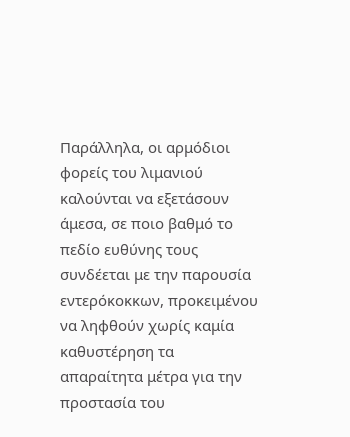Παράλληλα, οι αρμόδιοι φορείς του λιμανιού καλούνται να εξετάσουν άμεσα, σε ποιο βαθμό το πεδίο ευθύνης τους συνδέεται με την παρουσία εντερόκοκκων, προκειμένου να ληφθούν χωρίς καμία καθυστέρηση τα απαραίτητα μέτρα για την προστασία του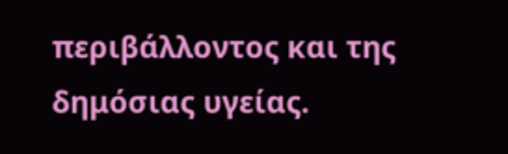περιβάλλοντος και της δημόσιας υγείας.